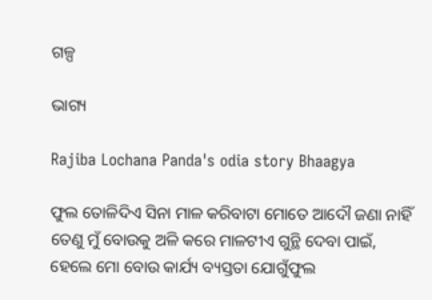ଗଳ୍ପ

ଭାଗ୍ୟ

Rajiba Lochana Panda's odia story Bhaagya

ଫୁଲ ତୋଳିଦିଏ ସିନା ମାଳ କରିବାଟା ମୋତେ ଆଦୌ ଜଣା ନାହିଁ ତେଣୁ ମୁଁ ବୋଉକୁ ଅଳି କରେ ମାଳଟୀଏ ଗୁନ୍ଥି ଦେବା ପାଇଁ, ହେଲେ ମୋ ବୋଉ କାର୍ଯ୍ୟ ବ୍ୟସ୍ତତା ଯୋଗୁଁଫୁଲ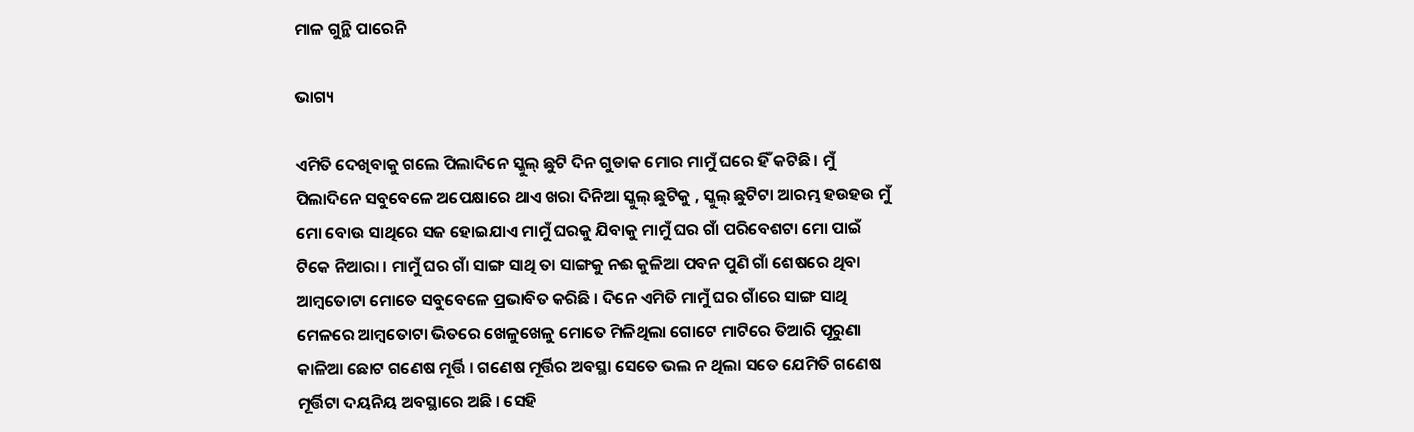ମାଳ ଗୁନ୍ଥି ପାରେନି

ଭାଗ୍ୟ

ଏମିତି ଦେଖିବାକୁ ଗଲେ ପିଲାଦିନେ ସ୍କୁଲ୍‍ ଛୁଟି ଦିନ ଗୁଡାକ ମୋର ମାମୁଁ ଘରେ ହିଁ କଟିଛି । ମୁଁ ପିଲାଦିନେ ସବୁବେଳେ ଅପେକ୍ଷାରେ ଥାଏ ଖରା ଦିନିଆ ସ୍କୁଲ୍‍ ଛୁଟିକୁ , ସ୍କୁଲ୍‍ ଛୁଟିଟା ଆରମ୍ଭ ହଉହଉ ମୁଁ ମୋ ବୋଉ ସାଥିରେ ସଜ ହୋଇଯାଏ ମାମୁଁ ଘରକୁ ଯିବାକୁ ମାମୁଁ ଘର ଗାଁ ପରିବେଶଟା ମୋ ପାଇଁ ଟିକେ ନିଆରା । ମାମୁଁ ଘର ଗାଁ ସାଙ୍ଗ ସାଥି ତା ସାଙ୍ଗକୁ ନଈ କୁଳିଆ ପବନ ପୁଣି ଗାଁ ଶେଷରେ ଥିବା ଆମ୍ବତୋଟା ମୋତେ ସବୁବେଳେ ପ୍ରଭାବିତ କରିଛି । ଦିନେ ଏମିତି ମାମୁଁ ଘର ଗାଁରେ ସାଙ୍ଗ ସାଥି ମେଳରେ ଆମ୍ବତୋଟା ଭିତରେ ଖେଳୁଖେଳୁ ମୋତେ ମିଳିଥିଲା ଗୋଟେ ମାଟିରେ ତିଆରି ପୂରୁଣା କାଳିଆ ଛୋଟ ଗଣେଷ ମୂର୍ତ୍ତି । ଗଣେଷ ମୂର୍ତ୍ତିର ଅବସ୍ଥା ସେତେ ଭଲ ନ ଥିଲା ସତେ ଯେମିତି ଗଣେଷ ମୂର୍ତ୍ତିଟା ଦୟନିୟ ଅବସ୍ଥାରେ ଅଛି । ସେହି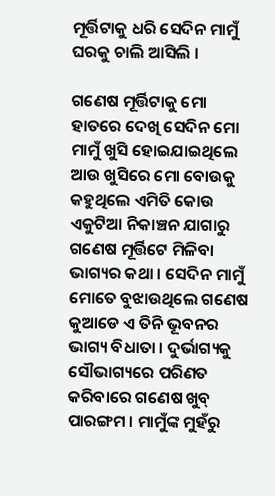ମୂର୍ତ୍ତିଟାକୁ ଧରି ସେଦିନ ମାମୁଁ ଘରକୁ ଚାଲି ଆସିଲି ।

ଗଣେଷ ମୂର୍ତ୍ତିଟାକୁ ମୋ ହାତରେ ଦେଖି ସେଦିନ ମୋ ମାମୁଁ ଖୁସି ହୋଇଯାଇଥିଲେ ଆଉ ଖୁସିରେ ମୋ ବୋଉକୁ କହୁଥିଲେ ଏମିତି କୋଉ ଏକୁଟିଆ ନିକାଞ୍ଚନ ଯାଗାରୁ ଗଣେଷ ମୂର୍ତ୍ତିଟେ ମିଳିବା ଭାଗ୍ୟର କଥା । ସେଦିନ ମାମୁଁ ମୋତେ ବୁଝାଉଥିଲେ ଗଣେଷ କୁଆଡେ ଏ ତିନି ଭୂବନର ଭାଗ୍ୟ ବିଧାତା । ଦୁର୍ଭାଗ୍ୟକୁ ସୌଭାଗ୍ୟରେ ପରିଣତ କରିବାରେ ଗଣେଷ ଖୁବ୍‍ ପାରଙ୍ଗମ । ମାମୁଁଙ୍କ ମୁହଁରୁ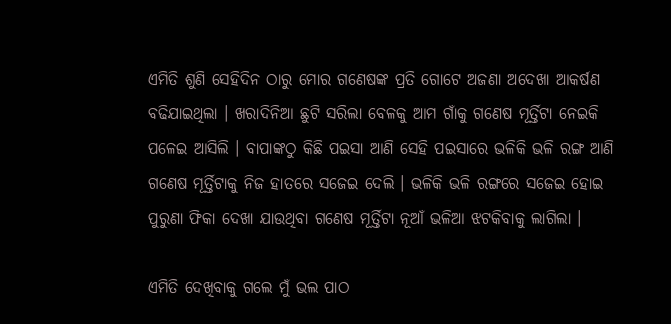ଏମିତି ଶୁଣି ସେହିଦିନ ଠାରୁ ମୋର ଗଣେଷଙ୍କ ପ୍ରତି ଗୋଟେ ଅଜଣା ଅଦେଖା ଆକର୍ଷଣ ବଢିଯାଇଥିଲା । ଖରାଦିନିଆ ଛୁଟି ସରିଲା ବେଳକୁ ଆମ ଗାଁକୁ ଗଣେଷ ମୂର୍ତ୍ତିଟା ନେଇକି ପଳେଇ ଆସିଲି । ବାପାଙ୍କଠୁ କିଛି ପଇସା ଆଣି ସେହି ପଇସାରେ ଭଳିକି ଭଳି ରଙ୍ଗ ଆଣି ଗଣେଷ ମୂର୍ତ୍ତିଟାକୁ ନିଜ ହାତରେ ସଜେଇ ଦେଲି । ଭଳିକି ଭଳି ରଙ୍ଗରେ ସଜେଇ ହୋଇ ପୁରୁଣା ଫିକା ଦେଖା ଯାଉଥିବା ଗଣେଷ ମୂର୍ତ୍ତିଟା ନୂଆଁ ଭଳିଆ ଝଟକିବାକୁ ଲାଗିଲା ।

ଏମିତି ଦେଖିବାକୁ ଗଲେ ମୁଁ ଭଲ ପାଠ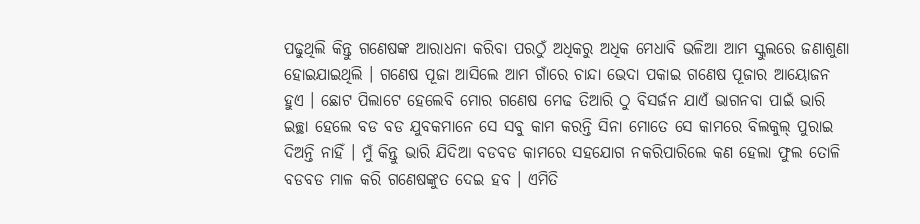ପଢୁଥିଲି କିନ୍ତୁ ଗଣେଷଙ୍କ ଆରାଧନା କରିବା ପରଠୁଁ ଅଧିକରୁ ଅଧିକ ମେଧାବି ଭଳିଆ ଆମ ସ୍କୁଲରେ ଜଣାଶୁଣା ହୋଇଯାଇଥିଲି । ଗଣେଷ ପୂଜା ଆସିଲେ ଆମ ଗାଁରେ ଚାନ୍ଦା ଭେଦା ପକାଇ ଗଣେଷ ପୂଜାର ଆୟୋଜନ ହୁଏ । ଛୋଟ ପିଲାଟେ ହେଲେବି ମୋର ଗଣେଷ ମେଢ ତିଆରି ଠୁ ବିସର୍ଜନ ଯାଏଁ ଭାଗନବା ପାଇଁ ଭାରି ଇଚ୍ଛା ହେଲେ ବଡ ବଡ ଯୁବକମାନେ ସେ ସବୁ କାମ କରନ୍ତି ସିନା ମୋତେ ସେ କାମରେ ବିଲକୁଲ୍‍ ପୁରାଇ ଦିଅନ୍ତି ନାହିଁ । ମୁଁ କିନ୍ତୁ ଭାରି ଯିଦିଆ ବଡବଡ କାମରେ ସହଯୋଗ ନକରିପାରିଲେ କଣ ହେଲା ଫୁଲ ତୋଳି ବଡବଡ ମାଳ କରି ଗଣେଷଙ୍କୁତ ଦେଇ ହବ । ଏମିତି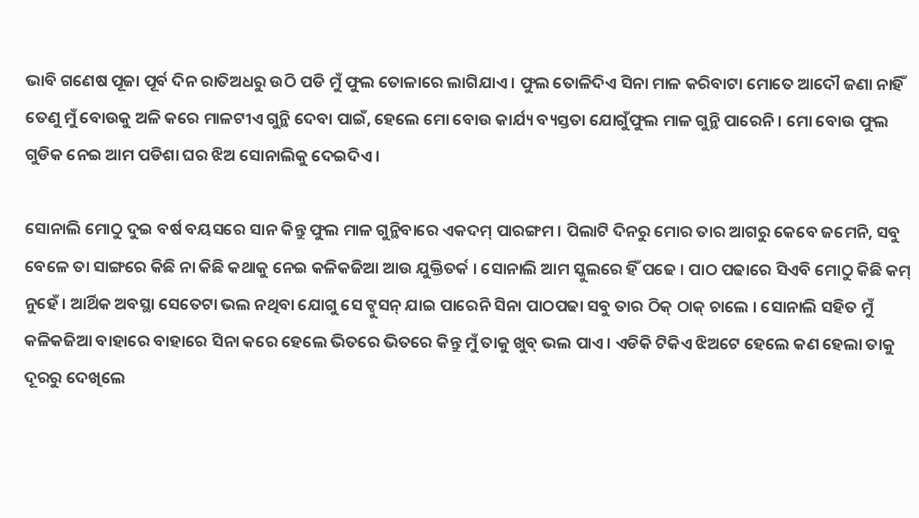ଭାବି ଗଣେଷ ପୂଜା ପୂର୍ବ ଦିନ ରାତିଅଧରୁ ଉଠି ପଡି ମୁଁ ଫୁଲ ତୋଳାରେ ଲାଗିଯାଏ । ଫୁଲ ତୋଳିଦିଏ ସିନା ମାଳ କରିବାଟା ମୋତେ ଆଦୌ ଜଣା ନାହିଁ ତେଣୁ ମୁଁ ବୋଉକୁ ଅଳି କରେ ମାଳଟୀଏ ଗୁନ୍ଥି ଦେବା ପାଇଁ, ହେଲେ ମୋ ବୋଉ କାର୍ଯ୍ୟ ବ୍ୟସ୍ତତା ଯୋଗୁଁଫୁଲ ମାଳ ଗୁନ୍ଥି ପାରେନି । ମୋ ବୋଉ ଫୁଲ ଗୁଡିକ ନେଇ ଆମ ପଡିଶା ଘର ଝିଅ ସୋନାଲିକୁ ଦେଇଦିଏ ।

ସୋନାଲି ମୋଠୁ ଦୁଇ ବର୍ଷ ବୟସରେ ସାନ କିନ୍ତୁ ଫୁଲ ମାଳ ଗୁନ୍ଥିବାରେ ଏକଦମ୍‍ ପାରଙ୍ଗମ । ପିଲାଟି ଦିନରୁ ମୋର ତାର ଆଗରୁ କେବେ ଜମେନି, ସବୁ ବେଳେ ତା ସାଙ୍ଗରେ କିଛି ନା କିଛି କଥାକୁ ନେଇ କଳିକଜିଆ ଆଉ ଯୁକ୍ତିତର୍କ । ସୋନାଲି ଆମ ସ୍କୁଲରେ ହିଁ ପଢେ । ପାଠ ପଢାରେ ସିଏବି ମୋଠୁ କିଛି କମ୍‍ ନୁହେଁ । ଆର୍ଥିକ ଅବସ୍ଥା ସେତେଟା ଭଲ ନଥିବା ଯୋଗୁ ସେ ଟ୍ୱୁସନ୍‍ ଯାଇ ପାରେନି ସିନା ପାଠପଢା ସବୁ ତାର ଠିକ୍‍ ଠାକ୍‍ ଚାଲେ । ସୋନାଲି ସହିତ ମୁଁ କଳିକଜିଆ ବାହାରେ ବାହାରେ ସିନା କରେ ହେଲେ ଭିତରେ ଭିତରେ କିନ୍ତୁ ମୁଁ ତାକୁ ଖୁବ୍‍ ଭଲ ପାଏ । ଏଡିକି ଟିକିଏ ଝିଅଟେ ହେଲେ କଣ ହେଲା ତାକୁ ଦୂରରୁ ଦେଖିଲେ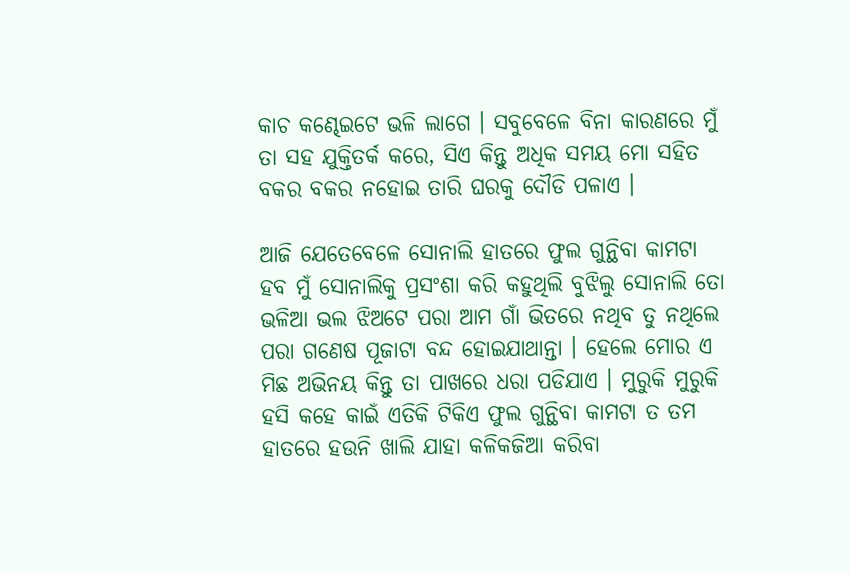କାଚ କଣ୍ଢେଇଟେ ଭଳି ଲାଗେ । ସବୁବେଳେ ବିନା କାରଣରେ ମୁଁ ତା ସହ ଯୁକ୍ତିତର୍କ କରେ, ସିଏ କିନ୍ତୁ ଅଧିକ ସମୟ ମୋ ସହିତ ବକର ବକର ନହୋଇ ତାରି ଘରକୁ ଦୌଡି ପଳାଏ ।

ଆଜି ଯେତେବେଳେ ସୋନାଲି ହାତରେ ଫୁଲ ଗୁନ୍ଥିବା କାମଟା ହବ ମୁଁ ସୋନାଲିକୁ ପ୍ରସଂଶା କରି କହୁଥିଲି ବୁଝିଲୁ ସୋନାଲି ତୋ ଭଳିଆ ଭଲ ଝିଅଟେ ପରା ଆମ ଗାଁ ଭିତରେ ନଥିବ ତୁ ନଥିଲେ ପରା ଗଣେଷ ପୂଜାଟା ବନ୍ଦ ହୋଇଯାଥାନ୍ତା । ହେଲେ ମୋର ଏ ମିଛ ଅଭିନୟ କିନ୍ତୁ ତା ପାଖରେ ଧରା ପଡିଯାଏ । ମୁରୁକି ମୁରୁକି ହସି କହେ କାଇଁ ଏତିକି ଟିକିଏ ଫୁଲ ଗୁନ୍ଥିବା କାମଟା ତ ତମ ହାତରେ ହଉନି ଖାଲି ଯାହା କଳିକଜିଆ କରିବା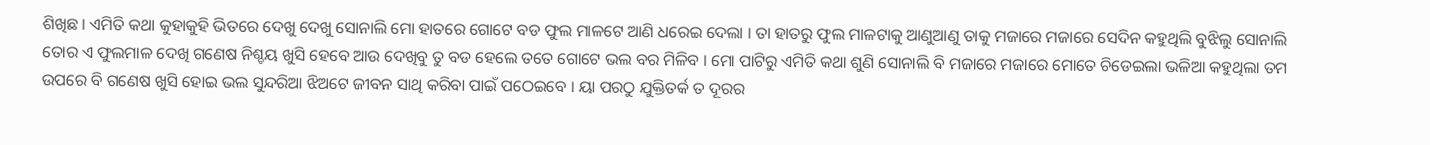ଶିଖିଛ । ଏମିତି କଥା କୁହାକୁହି ଭିତରେ ଦେଖୁ ଦେଖୁ ସୋନାଲି ମୋ ହାତରେ ଗୋଟେ ବଡ ଫୁଲ ମାଳଟେ ଆଣି ଧରେଇ ଦେଲା । ତା ହାତରୁ ଫୁଲ ମାଳଟାକୁ ଆଣୁଆଣୁ ତାକୁ ମଜାରେ ମଜାରେ ସେଦିନ କହୁଥିଲି ବୁଝିଲୁ ସୋନାଲି ତୋର ଏ ଫୁଲମାଳ ଦେଖି ଗଣେଷ ନିଶ୍ଚୟ ଖୁସି ହେବେ ଆଉ ଦେଖିବୁ ତୁ ବଡ ହେଲେ ତତେ ଗୋଟେ ଭଲ ବର ମିଳିବ । ମୋ ପାଟିରୁ ଏମିତି କଥା ଶୁଣି ସୋନାଲି ବି ମଜାରେ ମଜାରେ ମୋତେ ଚିଡେଇଲା ଭଳିଆ କହୁଥିଲା ତମ ଉପରେ ବି ଗଣେଷ ଖୁସି ହୋଇ ଭଲ ସୁନ୍ଦରିଆ ଝିଅଟେ ଜୀବନ ସାଥି କରିବା ପାଇଁ ପଠେଇବେ । ୟା ପରଠୁ ଯୁକ୍ତିତର୍କ ତ ଦୂରର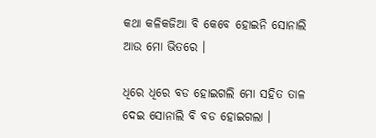କଥା କଳିକଜିଆ ବି କେବେ ହୋଇନି ସୋନାଲି ଆଉ ମୋ ଭିତରେ ।

ଧିରେ ଧିରେ ବଡ ହୋଇଗଲି ମୋ ସହିତ ତାଳ ଦେଇ ସୋନାଲି ବି ବଡ ହୋଇଗଲା ।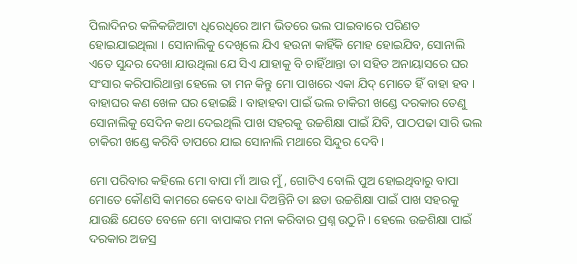ପିଲାଦିନର କଳିକଜିଆଟା ଧିରେଧିରେ ଆମ ଭିତରେ ଭଲ ପାଇବାରେ ପରିଣତ ହୋଇଯାଇଥିଲା । ସୋନାଲିକୁ ଦେଖିଲେ ଯିଏ ହଉନା କାହିଁକି ମୋହ ହୋଇଯିବ, ସୋନାଲି ଏତେ ସୁନ୍ଦର ଦେଖା ଯାଉଥିଲା ଯେ ସିଏ ଯାହାକୁ ବି ଚାହିଁଥାନ୍ତା ତା ସହିତ ଅନାୟାସରେ ଘର ସଂସାର କରିପାରିଥାନ୍ତା ହେଲେ ତା ମନ କିନ୍ତୁ ମୋ ପାଖରେ ଏକା ଯିଦ୍‍ ମୋତେ ହିଁ ବାହା ହବ । ବାହାଘର କଣ ଖେଳ ଘର ହୋଇଛି । ବାହାହବା ପାଇଁ ଭଲ ଚାକିରୀ ଖଣ୍ଡେ ଦରକାର ତେଣୁ ସୋନାଲିକୁ ସେଦିନ କଥା ଦେଇଥିଲି ପାଖ ସହରକୁ ଉଚ୍ଚଶିକ୍ଷା ପାଇଁ ଯିବି, ପାଠପଢା ସାରି ଭଲ ଚାକିରୀ ଖଣ୍ଡେ କରିବି ତାପରେ ଯାଇ ସୋନାଲି ମଥାରେ ସିନ୍ଦୁର ଦେବି ।

ମୋ ପରିବାର କହିଲେ ମୋ ବାପା ମାଁ ଆଉ ମୁଁ, ଗୋଟିଏ ବୋଲି ପୁଅ ହୋଇଥିବାରୁ ବାପା ମୋତେ କୌଣସି କାମରେ କେବେ ବାଧା ଦିଅନ୍ତିନି ତା ଛଡା ଉଚ୍ଚଶିକ୍ଷା ପାଇଁ ପାଖ ସହରକୁ ଯାଉଛି ଯେତେ ବେଳେ ମୋ ବାପାଙ୍କର ମନା କରିବାର ପ୍ରଶ୍ନ ଉଠୁନି । ହେଲେ ଉଚ୍ଚଶିକ୍ଷା ପାଇଁ ଦରକାର ଅଜସ୍ର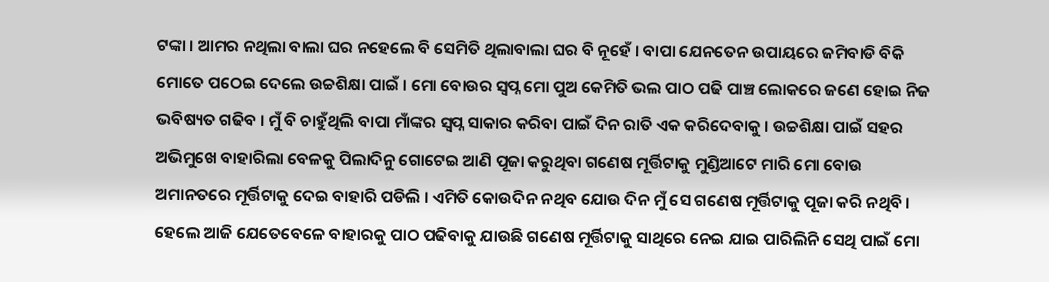ଟଙ୍କା । ଆମର ନଥିଲା ବାଲା ଘର ନହେଲେ ବି ସେମିତି ଥିଲାବାଲା ଘର ବି ନୂହେଁ । ବାପା ଯେନତେନ ଉପାୟରେ ଜମିବାଡି ବିକି ମୋତେ ପଠେଇ ଦେଲେ ଉଚ୍ଚଶିକ୍ଷା ପାଇଁ । ମୋ ବୋଉର ସ୍ୱପ୍ନ ମୋ ପୁଅ କେମିତି ଭଲ ପାଠ ପଢି ପାଞ୍ଚ ଲୋକରେ ଜଣେ ହୋଇ ନିଜ ଭବିଷ୍ୟତ ଗଢିବ । ମୁଁ ବି ଚାହୁଁଥିଲି ବାପା ମାଁଙ୍କର ସ୍ୱପ୍ନ ସାକାର କରିବା ପାଇଁ ଦିନ ରାତି ଏକ କରିଦେବାକୁ । ଉଚ୍ଚଶିକ୍ଷା ପାଇଁ ସହର ଅଭିମୁଖେ ବାହାରିଲା ବେଳକୁ ପିଲାଦିନୁ ଗୋଟେଇ ଆଣି ପୂଜା କରୁଥିବା ଗଣେଷ ମୂର୍ତ୍ତିଟାକୁ ମୁଣ୍ଡିଆଟେ ମାରି ମୋ ବୋଉ ଅମାନତରେ ମୂର୍ତ୍ତିଟାକୁ ଦେଇ ବାହାରି ପଡିଲି । ଏମିତି କୋଉଦିନ ନଥିବ ଯୋଉ ଦିନ ମୁଁ ସେ ଗଣେଷ ମୂର୍ତ୍ତିଟାକୁ ପୂଜା କରି ନଥିବି । ହେଲେ ଆଜି ଯେତେବେଳେ ବାହାରକୁ ପାଠ ପଢିବାକୁ ଯାଉଛି ଗଣେଷ ମୂର୍ତ୍ତିଟାକୁ ସାଥିରେ ନେଇ ଯାଇ ପାରିଲିନି ସେଥି ପାଇଁ ମୋ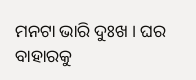ମନଟା ଭାରି ଦୁଃଖ । ଘର ବାହାରକୁ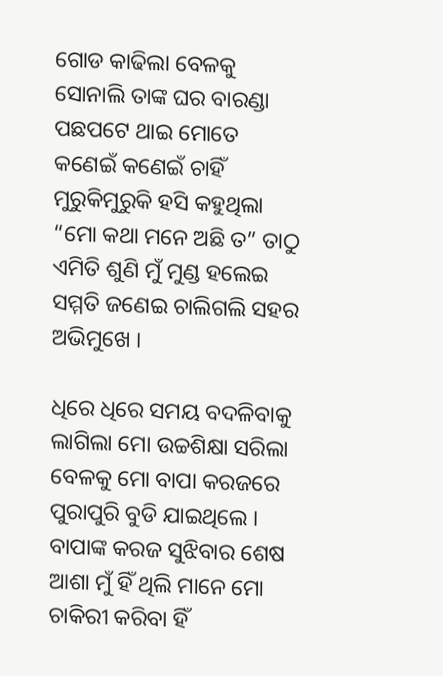ଗୋଡ କାଢିଲା ବେଳକୁ ସୋନାଲି ତାଙ୍କ ଘର ବାରଣ୍ଡା ପଛପଟେ ଥାଇ ମୋତେ କଣେଇଁ କଣେଇଁ ଚାହିଁ ମୁରୁକିମୁରୁକି ହସି କହୁଥିଲା “ମୋ କଥା ମନେ ଅଛି ତ” ତାଠୁ ଏମିତି ଶୁଣି ମୁଁ ମୁଣ୍ଡ ହଲେଇ ସମ୍ମତି ଜଣେଇ ଚାଲିଗଲି ସହର ଅଭିମୁଖେ ।

ଧିରେ ଧିରେ ସମୟ ବଦଳିବାକୁ ଲାଗିଲା ମୋ ଉଚ୍ଚଶିକ୍ଷା ସରିଲା ବେଳକୁ ମୋ ବାପା କରଜରେ ପୁରାପୁରି ବୁଡି ଯାଇଥିଲେ । ବାପାଙ୍କ କରଜ ସୁଝିବାର ଶେଷ ଆଶା ମୁଁ ହିଁ ଥିଲି ମାନେ ମୋ ଚାକିରୀ କରିବା ହିଁ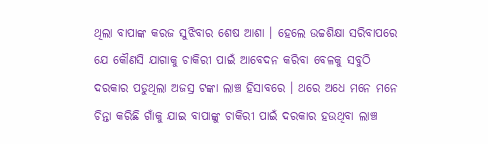ଥିଲା ବାପାଙ୍କ କରଜ ସୁଝିବାର ଶେଷ ଆଶା । ହେଲେ ଉଚ୍ଚଶିକ୍ଷା ସରିବାପରେ ଯେ କୌଣସି ଯାଗାକୁ ଚାକିରୀ ପାଇଁ ଆବେଦନ କରିବା ବେଳକୁ ସବୁଠି ଦରକାର ପଡୁଥିଲା ଅଜସ୍ର ଟଙ୍କା ଲାଞ୍ଚ ହିସାବରେ । ଥରେ ଅଧେ ମନେ ମନେ ଚିନ୍ତା କରିଛି ଗାଁକୁ ଯାଇ ବାପାଙ୍କୁ ଚାକିରୀ ପାଇଁ ଦରକାର ହଉଥିବା ଲାଞ୍ଚ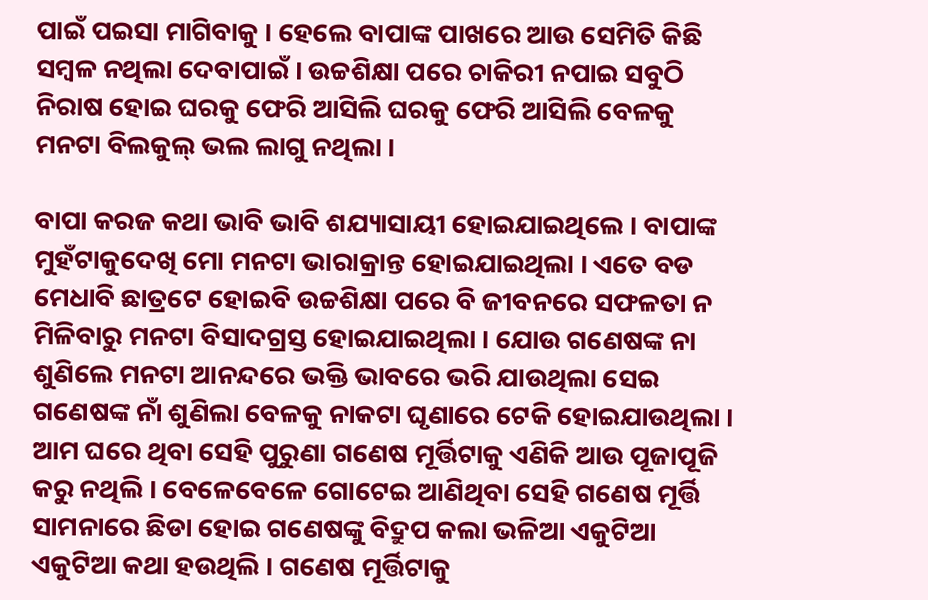ପାଇଁ ପଇସା ମାଗିବାକୁ । ହେଲେ ବାପାଙ୍କ ପାଖରେ ଆଉ ସେମିତି କିଛି ସମ୍ବଳ ନଥିଲା ଦେବାପାଇଁ । ଉଚ୍ଚଶିକ୍ଷା ପରେ ଚାକିରୀ ନପାଇ ସବୁଠି ନିରାଷ ହୋଇ ଘରକୁ ଫେରି ଆସିଲି ଘରକୁ ଫେରି ଆସିଲି ବେଳକୁ ମନଟା ବିଲକୁଲ୍‍ ଭଲ ଲାଗୁ ନଥିଲା ।

ବାପା କରଜ କଥା ଭାବି ଭାବି ଶଯ୍ୟାସାୟୀ ହୋଇଯାଇଥିଲେ । ବାପାଙ୍କ ମୁହଁଟାକୁଦେଖି ମୋ ମନଟା ଭାରାକ୍ରାନ୍ତ ହୋଇଯାଇଥିଲା । ଏତେ ବଡ ମେଧାବି ଛାତ୍ରଟେ ହୋଇବି ଉଚ୍ଚଶିକ୍ଷା ପରେ ବି ଜୀବନରେ ସଫଳତା ନ ମିଳିବାରୁ ମନଟା ବିସାଦଗ୍ରସ୍ତ ହୋଇଯାଇଥିଲା । ଯୋଉ ଗଣେଷଙ୍କ ନା ଶୁଣିଲେ ମନଟା ଆନନ୍ଦରେ ଭକ୍ତି ଭାବରେ ଭରି ଯାଉଥିଲା ସେଇ ଗଣେଷଙ୍କ ନାଁ ଶୁଣିଲା ବେଳକୁ ନାକଟା ଘୃଣାରେ ଟେକି ହୋଇଯାଉଥିଲା । ଆମ ଘରେ ଥିବା ସେହି ପୁରୁଣା ଗଣେଷ ମୂର୍ତ୍ତିଟାକୁ ଏଣିକି ଆଉ ପୂଜାପୂଜି କରୁ ନଥିଲି । ବେଳେବେଳେ ଗୋଟେଇ ଆଣିଥିବା ସେହି ଗଣେଷ ମୂର୍ତ୍ତି ସାମନାରେ ଛିଡା ହୋଇ ଗଣେଷଙ୍କୁ ବିଦ୍ରୁପ କଲା ଭଳିଆ ଏକୁଟିଆ ଏକୁଟିଆ କଥା ହଉଥିଲି । ଗଣେଷ ମୂର୍ତ୍ତିଟାକୁ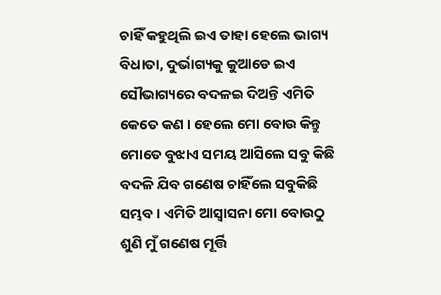ଚାହିଁ କହୁଥିଲି ଇଏ ତାହା ହେଲେ ଭାଗ୍ୟ ବିଧାତା, ଦୁର୍ଭାଗ୍ୟକୁ କୁଆଡେ ଇଏ ସୌଭାଗ୍ୟରେ ବଦଳଇ ଦିଅନ୍ତି ଏମିତି କେତେ କଣ । ହେଲେ ମୋ ବୋଉ କିନ୍ତୁ ମୋତେ ବୁଝାଏ ସମୟ ଆସିଲେ ସବୁ କିଛି ବଦଳି ଯିବ ଗଣେଷ ଚାହିଁଲେ ସବୁକିଛି ସମ୍ଭବ । ଏମିତି ଆସ୍ୱାସନା ମୋ ବୋଉଠୁ ଶୁଣି ମୁଁ ଗଣେଷ ମୂର୍ତ୍ତି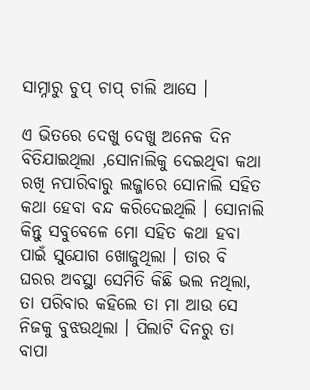ସାମ୍ନାରୁ ଚୁପ୍‍ ଚାପ୍‍ ଚାଲି ଆସେ ।

ଏ ଭିତରେ ଦେଖୁ ଦେଖୁ ଅନେକ ଦିନ ବିତିଯାଇଥିଲା ,ସୋନାଲିକୁ ଦେଇଥିବା କଥା ରଖି ନପାରିବାରୁ ଲଜ୍ଜାରେ ସୋନାଲି ସହିତ କଥା ହେବା ବନ୍ଦ କରିଦେଇଥିଲି । ସୋନାଲି କିନ୍ତୁ ସବୁବେଳେ ମୋ ସହିତ କଥା ହବା ପାଇଁ ସୁଯୋଗ ଖୋଜୁଥିଲା । ତାର ବି ଘରର ଅବସ୍ଥା ସେମିତି କିଛି ଭଲ ନଥିଲା, ତା ପରିବାର କହିଲେ ତା ମା ଆଉ ସେ ନିଜକୁ ବୁଝଉଥିଲା । ପିଲାଟି ଦିନରୁ ତା ବାପା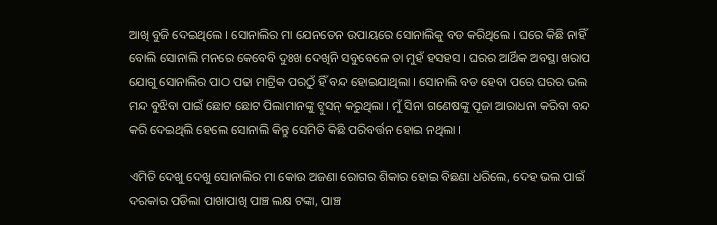ଆଖି ବୁଜି ଦେଇଥିଲେ । ସୋନାଲିର ମା ଯେନତେନ ଉପାୟରେ ସୋନାଲିକୁ ବଡ କରିଥିଲେ । ଘରେ କିଛି ନାହିଁ ବୋଲି ସୋନାଲି ମନରେ କେବେବି ଦୁଃଖ ଦେଖିନି ସବୁବେଳେ ତା ମୁହଁ ହସହସ । ଘରର ଆର୍ଥିକ ଅବସ୍ଥା ଖରାପ ଯୋଗୁ ସୋନାଲିର ପାଠ ପଢା ମାଟ୍ରିକ ପରଠୁଁ ହିଁ ବନ୍ଦ ହୋଇଯାଥିଲା । ସୋନାଲି ବଡ ହେବା ପରେ ଘରର ଭଲ ମନ୍ଦ ବୁଝିବା ପାଇଁ ଛୋଟ ଛୋଟ ପିଲାମାନଙ୍କୁ ଟ୍ୱୁସନ୍‍ କରୁଥିଲା । ମୁଁ ସିନା ଗଣେଷଙ୍କୁ ପୂଜା ଆରାଧନା କରିବା ବନ୍ଦ କରି ଦେଇଥିଲି ହେଲେ ସୋନାଲି କିନ୍ତୁ ସେମିତି କିଛି ପରିବର୍ତ୍ତନ ହୋଇ ନଥିଲା ।

ଏମିତି ଦେଖୁ ଦେଖୁ ସୋନାଲିର ମା କୋଉ ଅଜଣା ରୋଗର ଶିକାର ହୋଇ ବିଛଣା ଧରିଲେ, ଦେହ ଭଲ ପାଇଁ ଦରକାର ପଡିଲା ପାଖାପାଖି ପାଞ୍ଚ ଲକ୍ଷ ଟଙ୍କା, ପାଞ୍ଚ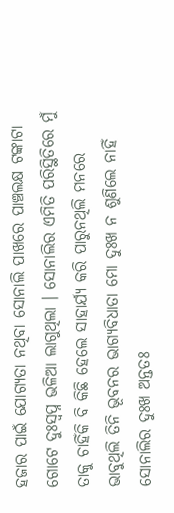ହଜାର ପାଇଁ ଯୋଗ୍ୟତା ନଥିବା ସୋନାଲି ପାଖରେ ପାଞ୍ଚଲକ୍ଷ ଟଙ୍କାଟା ଗୋଟେ ଦୁଃସ୍ୱପ୍ନ ଭଳିଆ ଲାଗୁଥିଲା । ସୋନାଲିର ଏମିତି ପରିସ୍ଥିତିରେ ମୁଁ ତାକୁ ଚାହିଁକି ବି କିଛି ହେଲେ ସାହାର୍ଯ୍ୟ କରି ପାରୁନଥିଲି ମନରେ ଭାବୁଥିଲି ତିନି ଭୂବନର ଭାଗ୍ୟବିଧାତା ମୋ ଦୁଃଖ ନ ଶୁଣିଲେ ନାହିଁ ସୋନାଲିର ଦୁଃଖ ଅନ୍ତତଃ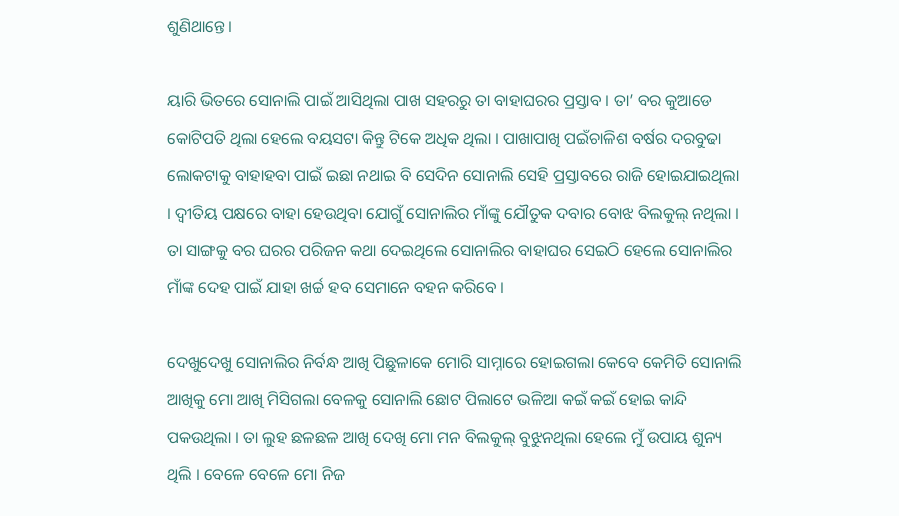ଶୁଣିଥାନ୍ତେ ।

ୟାରି ଭିତରେ ସୋନାଲି ପାଇଁ ଆସିଥିଲା ପାଖ ସହରରୁ ତା ବାହାଘରର ପ୍ରସ୍ତାବ । ତା’ ବର କୁଆଡେ କୋଟିପତି ଥିଲା ହେଲେ ବୟସଟା କିନ୍ତୁ ଟିକେ ଅଧିକ ଥିଲା । ପାଖାପାଖି ପଇଁଚାଳିଶ ବର୍ଷର ଦରବୁଢା ଲୋକଟାକୁ ବାହାହବା ପାଇଁ ଇଛା ନଥାଇ ବି ସେଦିନ ସୋନାଲି ସେହି ପ୍ରସ୍ତାବରେ ରାଜି ହୋଇଯାଇଥିଲା । ଦ୍ୱୀତିୟ ପକ୍ଷରେ ବାହା ହେଉଥିବା ଯୋଗୁଁ ସୋନାଲିର ମାଁଙ୍କୁ ଯୌତୁକ ଦବାର ବୋଝ ବିଲକୁଲ୍‍ ନଥିଲା । ତା ସାଙ୍ଗକୁ ବର ଘରର ପରିଜନ କଥା ଦେଇଥିଲେ ସୋନାଲିର ବାହାଘର ସେଇଠି ହେଲେ ସୋନାଲିର ମାଁଙ୍କ ଦେହ ପାଇଁ ଯାହା ଖର୍ଚ୍ଚ ହବ ସେମାନେ ବହନ କରିବେ ।

ଦେଖୁଦେଖୁ ସୋନାଲିର ନିର୍ବନ୍ଧ ଆଖି ପିଛୁଳାକେ ମୋରି ସାମ୍ନାରେ ହୋଇଗଲା କେବେ କେମିତି ସୋନାଲି ଆଖିକୁ ମୋ ଆଖି ମିସିଗଲା ବେଳକୁ ସୋନାଲି ଛୋଟ ପିଲାଟେ ଭଳିଆ କଇଁ କଇଁ ହୋଇ କାନ୍ଦି ପକଉଥିଲା । ତା ଲୁହ ଛଳଛଳ ଆଖି ଦେଖି ମୋ ମନ ବିଲକୁଲ୍‍ ବୁଝୁନଥିଲା ହେଲେ ମୁଁ ଉପାୟ ଶୁନ୍ୟ ଥିଲି । ବେଳେ ବେଳେ ମୋ ନିଜ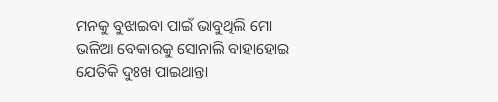ମନକୁ ବୁଝାଇବା ପାଇଁ ଭାବୁଥିଲି ମୋ ଭଳିଆ ବେକାରକୁ ସୋନାଲି ବାହାହୋଇ ଯେତିକି ଦୁଃଖ ପାଇଥାନ୍ତା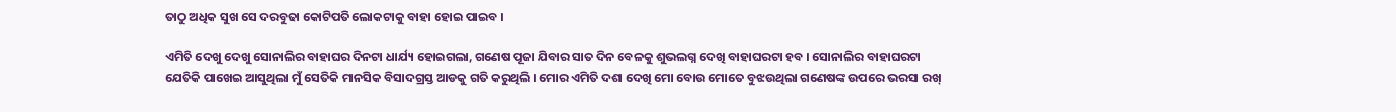ତାଠୁ ଅଧିକ ସୁଖ ସେ ଦରବୁଢା କୋଟିପତି ଲୋକଟାକୁ ବାହା ହୋଇ ପାଇବ ।

ଏମିତି ଦେଖୁ ଦେଖୁ ସୋନାଲିର ବାହାଘର ଦିନଟା ଧାର୍ଯ୍ୟ ହୋଇଗଲା, ଗଣେଷ ପୂଜା ଯିବାର ସାତ ଦିନ ବେଳକୁ ଶୁଭଲଗ୍ନ ଦେଖି ବାହାଘରଟା ହବ । ସୋନାଲିର ବାହାଘରଟା ଯେତିକି ପାଖେଇ ଆସୁଥିଲା ମୁଁ ସେତିକି ମାନସିକ ବିସାଦଗ୍ରସ୍ତ ଆଡକୁ ଗତି କରୁଥିଲି । ମୋର ଏମିତି ଦଶା ଦେଖି ମୋ ବୋଉ ମୋତେ ବୁଝଉଥିଲା ଗଣେଷଙ୍କ ଉପରେ ଭରସା ରଖ୍‍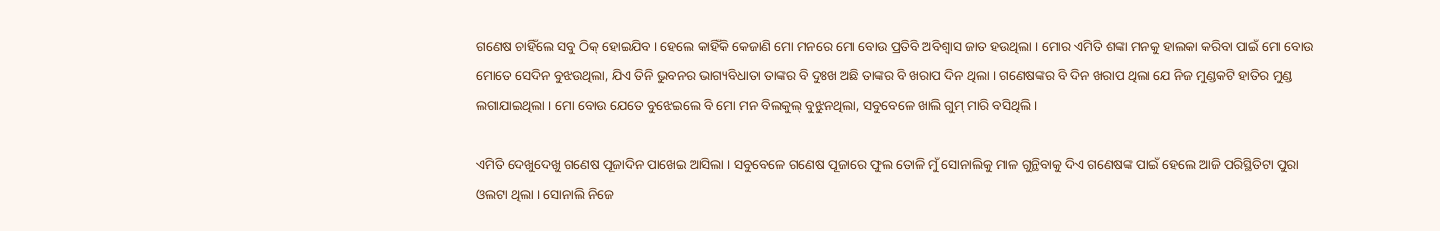ଗଣେଷ ଚାହିଁଲେ ସବୁ ଠିକ୍‍ ହୋଇଯିବ । ହେଲେ କାହିଁକି କେଜାଣି ମୋ ମନରେ ମୋ ବୋଉ ପ୍ରତିବି ଅବିଶ୍ୱାସ ଜାତ ହଉଥିଲା । ମୋର ଏମିତି ଶଙ୍କା ମନକୁ ହାଲକା କରିବା ପାଇଁ ମୋ ବୋଉ ମୋତେ ସେଦିନ ବୁଝଉଥିଲା, ଯିଏ ତିନି ଭୁବନର ଭାଗ୍ୟବିଧାତା ତାଙ୍କର ବି ଦୁଃଖ ଅଛି ତାଙ୍କର ବି ଖରାପ ଦିନ ଥିଲା । ଗଣେଷଙ୍କର ବି ଦିନ ଖରାପ ଥିଲା ଯେ ନିଜ ମୁଣ୍ଡକଟି ହାତିର ମୁଣ୍ଡ ଲଗାଯାଇଥିଲା । ମୋ ବୋଉ ଯେତେ ବୁଝେଇଲେ ବି ମୋ ମନ ବିଲକୁଲ୍‍ ବୁଝୁନଥିଲା, ସବୁବେଳେ ଖାଲି ଗୁମ୍‍ ମାରି ବସିଥିଲି ।

ଏମିତି ଦେଖୁଦେଖୁ ଗଣେଷ ପୂଜାଦିନ ପାଖେଇ ଆସିଲା । ସବୁବେଳେ ଗଣେଷ ପୂଜାରେ ଫୁଲ ତୋଳି ମୁଁ ସୋନାଲିକୁ ମାଳ ଗୁନ୍ଥିବାକୁ ଦିଏ ଗଣେଷଙ୍କ ପାଇଁ ହେଲେ ଆଜି ପରିସ୍ଥିତିଟା ପୁରା ଓଲଟା ଥିଲା । ସୋନାଲି ନିଜେ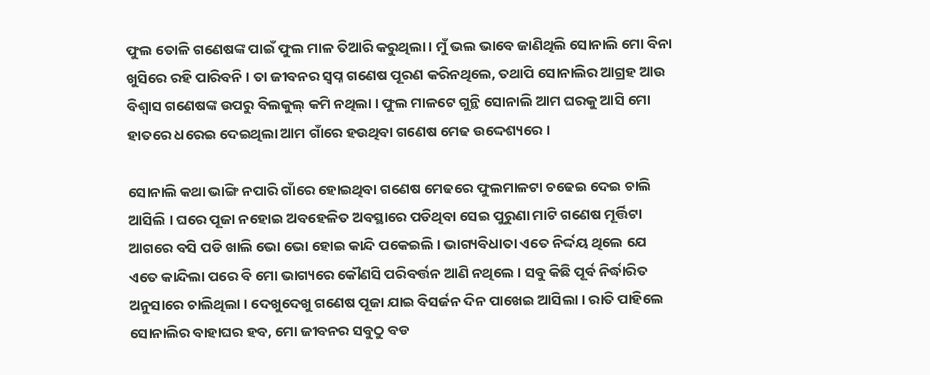ଫୁଲ ତୋଳି ଗଣେଷଙ୍କ ପାଇଁ ଫୁଲ ମାଳ ତିଆରି କରୁଥିଲା । ମୁଁ ଭଲ ଭାବେ ଜାଣିଥିଲି ସୋନାଲି ମୋ ବିନା ଖୁସିରେ ରହି ପାରିବନି । ତା ଜୀବନର ସ୍ୱପ୍ନ ଗଣେଷ ପୂରଣ କରିନଥିଲେ, ତଥାପି ସୋନାଲିର ଆଗ୍ରହ ଆଉ ବିଶ୍ୱାସ ଗଣେଷଙ୍କ ଉପରୁ ବିଲକୁଲ୍‍ କମି ନଥିଲା । ଫୁଲ ମାଳଟେ ଗୁନ୍ଥି ସୋନାଲି ଆମ ଘରକୁ ଆସି ମୋ ହାତରେ ଧରେଇ ଦେଇଥିଲା ଆମ ଗାଁରେ ହଉଥିବା ଗଣେଷ ମେଢ ଉଦ୍ଦେଶ୍ୟରେ ।

ସୋନାଲି କଥା ଭାଙ୍ଗି ନପାରି ଗାଁରେ ହୋଇଥିବା ଗଣେଷ ମେଢରେ ଫୁଲମାଳଟା ଚଢେଇ ଦେଇ ଚାଲି ଆସିଲି । ଘରେ ପୂଜା ନହୋଇ ଅବହେଳିତ ଅବସ୍ଥାରେ ପଡିଥିବା ସେଇ ପୁରୁଣା ମାଟି ଗଣେଷ ମୂର୍ତ୍ତିଟା ଆଗରେ ବସି ପଡି ଖାଲି ଭୋ ଭୋ ହୋଇ କାନ୍ଦି ପକେଇଲି । ଭାଗ୍ୟବିଧାତା ଏତେ ନିର୍ଦ୍ଦୟ ଥିଲେ ଯେ ଏତେ କାନ୍ଦିଲା ପରେ ବି ମୋ ଭାଗ୍ୟରେ କୌଣସି ପରିବର୍ତ୍ତନ ଆଣି ନଥିଲେ । ସବୁ କିଛି ପୂର୍ବ ନିର୍ଦ୍ଧାରିତ ଅନୁସାରେ ଚାଲିଥିଲା । ଦେଖୁଦେଖୁ ଗଣେଷ ପୂଜା ଯାଇ ବିସର୍ଜନ ଦିନ ପାଖେଇ ଆସିଲା । ରାତି ପାହିଲେ ସୋନାଲିର ବାହାଘର ହବ, ମୋ ଜୀବନର ସବୁଠୁ ବଡ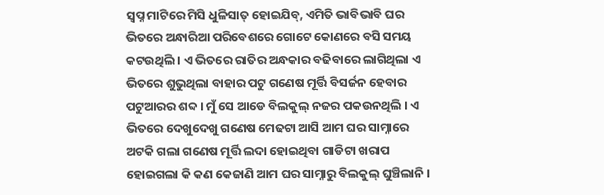ସ୍ୱପ୍ନ ମାଟିରେ ମିସି ଧୁଳିସାତ୍‍ ହୋଇଯିବ୍, ଏମିତି ଭାବିଭାବି ଘର ଭିତରେ ଅନ୍ଧାରିଆ ପରିବେଶରେ ଗୋଟେ କୋଣରେ ବସି ସମୟ କଟଉଥିଲି । ଏ ଭିତରେ ରାତିର ଅନ୍ଧକାର ବଢିବାରେ ଲାଗିଥିଲା ଏ ଭିତରେ ଶୁଭୁଥିଲା ବାହାର ପଟୁ ଗଣେଷ ମୂର୍ତ୍ତି ବିସର୍ଜନ ହେବାର ପଟୁଆରର ଶବ୍ଦ । ମୁଁ ସେ ଆଡେ ବିଲକୁଲ୍‍ ନଜର ପକଉନଥିଲି । ଏ ଭିତରେ ଦେଖୁଦେଖୁ ଗଣେଷ ମେଢଟା ଆସି ଆମ ଘର ସାମ୍ନାରେ ଅଟକି ଗଲା ଗଣେଷ ମୂର୍ତ୍ତି ଲଦା ହୋଇଥିବା ଗାଡିଟା ଖରାପ ହୋଇଗଲା କି କଣ କେଜାଣି ଆମ ଘର ସାମ୍ନାରୁ ବିଲକୁଲ୍‍ ଘୁଞ୍ଚିଲାନି ।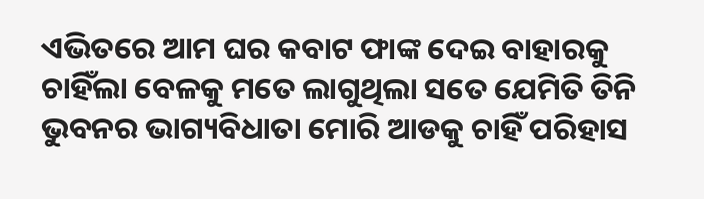ଏଭିତରେ ଆମ ଘର କବାଟ ଫାଙ୍କ ଦେଇ ବାହାରକୁ ଚାହିଁଲା ବେଳକୁ ମତେ ଲାଗୁଥିଲା ସତେ ଯେମିତି ତିନି ଭୁବନର ଭାଗ୍ୟବିଧାତା ମୋରି ଆଡକୁ ଚାହିଁ ପରିହାସ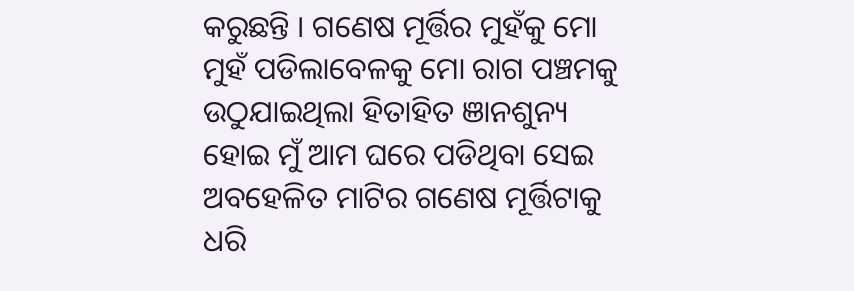କରୁଛନ୍ତି । ଗଣେଷ ମୂର୍ତ୍ତିର ମୁହଁକୁ ମୋ ମୁହଁ ପଡିଲାବେଳକୁ ମୋ ରାଗ ପଞ୍ଚମକୁ ଉଠୁଯାଇଥିଲା ହିତାହିତ ଞାନଶୁନ୍ୟ ହୋଇ ମୁଁ ଆମ ଘରେ ପଡିଥିବା ସେଇ ଅବହେଳିତ ମାଟିର ଗଣେଷ ମୂର୍ତ୍ତିଟାକୁ ଧରି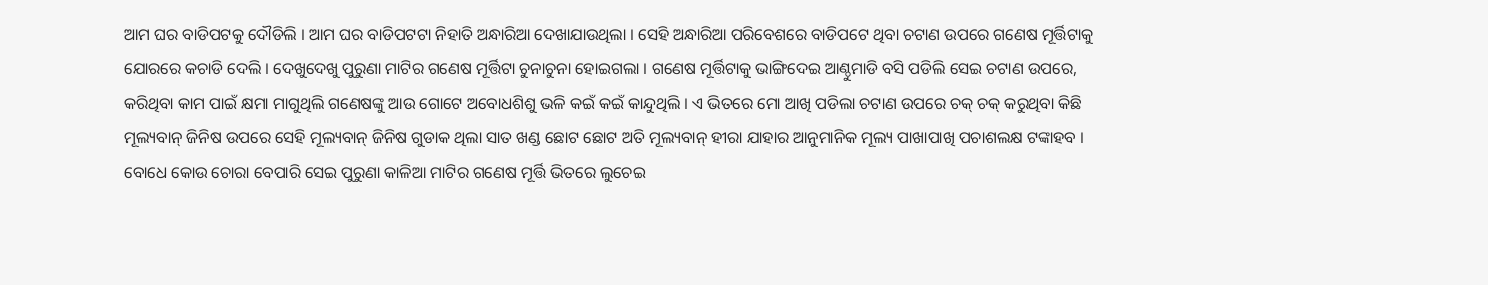ଆମ ଘର ବାଡିପଟକୁ ଦୌଡିଲି । ଆମ ଘର ବାଡିପଟଟା ନିହାତି ଅନ୍ଧାରିଆ ଦେଖାଯାଉଥିଲା । ସେହି ଅନ୍ଧାରିଆ ପରିବେଶରେ ବାଡିପଟେ ଥିବା ଚଟାଣ ଉପରେ ଗଣେଷ ମୂର୍ତ୍ତିଟାକୁ ଯୋରରେ କଚାଡି ଦେଲି । ଦେଖୁଦେଖୁ ପୁରୁଣା ମାଟିର ଗଣେଷ ମୂର୍ତ୍ତିଟା ଚୁନାଚୁନା ହୋଇଗଲା । ଗଣେଷ ମୂର୍ତ୍ତିଟାକୁ ଭାଙ୍ଗିଦେଇ ଆଣ୍ଠୁମାଡି ବସି ପଡିଲି ସେଇ ଚଟାଣ ଉପରେ, କରିଥିବା କାମ ପାଇଁ କ୍ଷମା ମାଗୁଥିଲି ଗଣେଷଙ୍କୁ ଆଉ ଗୋଟେ ଅବୋଧଶିଶୁ ଭଳି କଇଁ କଇଁ କାନ୍ଦୁଥିଲି । ଏ ଭିତରେ ମୋ ଆଖି ପଡିଲା ଚଟାଣ ଉପରେ ଚକ୍‍ ଚକ୍‍ କରୁଥିବା କିଛି ମୂଲ୍ୟବାନ୍‍ ଜିନିଷ ଉପରେ ସେହି ମୂଲ୍ୟବାନ୍‍ ଜିନିଷ ଗୁଡାକ ଥିଲା ସାତ ଖଣ୍ଡ ଛୋଟ ଛୋଟ ଅତି ମୂଲ୍ୟବାନ୍‍ ହୀରା ଯାହାର ଆନୁମାନିକ ମୂଲ୍ୟ ପାଖାପାଖି ପଚାଶଲକ୍ଷ ଟଙ୍କାହବ । ବୋଧେ କୋଉ ଚୋରା ବେପାରି ସେଇ ପୁରୁଣା କାଳିଆ ମାଟିର ଗଣେଷ ମୂର୍ତ୍ତି ଭିତରେ ଲୁଚେଇ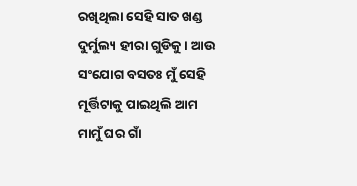ରଖିଥିଲା ସେହି ସାତ ଖଣ୍ଡ ଦୁର୍ମୁଲ୍ୟ ହୀରା ଗୁଡିକୁ । ଆଉ ସଂଯୋଗ ବସତଃ ମୁଁ ସେହି ମୂର୍ତ୍ତିଟାକୁ ପାଇଥିଲି ଆମ ମାମୁଁ ଘର ଗାଁ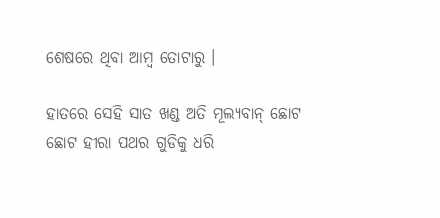ଶେଷରେ ଥିବା ଆମ୍ବ ତୋଟାରୁ ।

ହାତରେ ସେହି ସାତ ଖଣ୍ଡ ଅତି ମୂଲ୍ୟବାନ୍‍ ଛୋଟ ଛୋଟ ହୀରା ପଥର ଗୁଡିକୁ ଧରି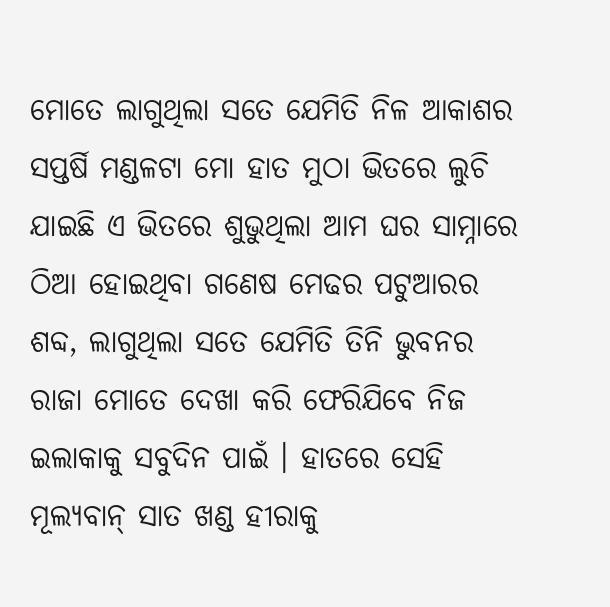ମୋତେ ଲାଗୁଥିଲା ସତେ ଯେମିତି ନିଳ ଆକାଶର ସପ୍ତର୍ଷି ମଣ୍ଡଳଟା ମୋ ହାତ ମୁଠା ଭିତରେ ଲୁଚି ଯାଇଛି ଏ ଭିତରେ ଶୁଭୁଥିଲା ଆମ ଘର ସାମ୍ନାରେ ଠିଆ ହୋଇଥିବା ଗଣେଷ ମେଢର ପଟୁଆରର ଶବ୍ଦ, ଲାଗୁଥିଲା ସତେ ଯେମିତି ତିନି ଭୁବନର ରାଜା ମୋତେ ଦେଖା କରି ଫେରିଯିବେ ନିଜ ଇଲାକାକୁ ସବୁଦିନ ପାଇଁ । ହାତରେ ସେହି ମୂଲ୍ୟବାନ୍‍ ସାତ ଖଣ୍ଡ ହୀରାକୁ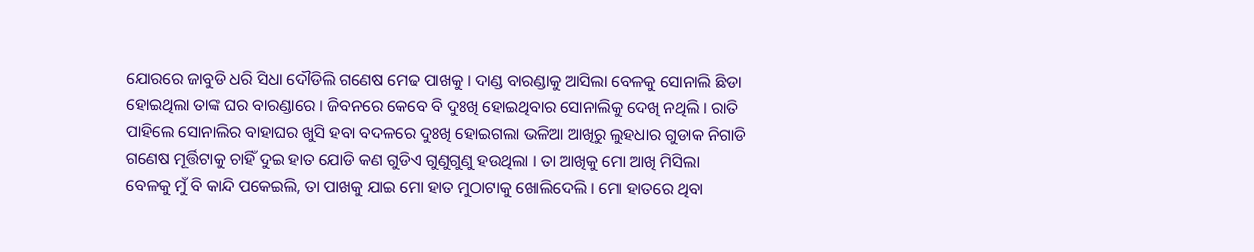ଯୋରରେ ଜାବୁଡି ଧରି ସିଧା ଦୌଡିଲି ଗଣେଷ ମେଢ ପାଖକୁ । ଦାଣ୍ଡ ବାରଣ୍ଡାକୁ ଆସିଲା ବେଳକୁ ସୋନାଲି ଛିଡା ହୋଇଥିଲା ତାଙ୍କ ଘର ବାରଣ୍ଡାରେ । ଜିବନରେ କେବେ ବି ଦୁଃଖି ହୋଇଥିବାର ସୋନାଲିକୁ ଦେଖି ନଥିଲି । ରାତି ପାହିଲେ ସୋନାଲିର ବାହାଘର ଖୁସି ହବା ବଦଳରେ ଦୁଃଖି ହୋଇଗଲା ଭଳିଆ ଆଖିରୁ ଲୁହଧାର ଗୁଡାକ ନିଗାଡି ଗଣେଷ ମୂର୍ତ୍ତିଟାକୁ ଚାହିଁ ଦୁଇ ହାତ ଯୋଡି କଣ ଗୁଡିଏ ଗୁଣୁଗୁଣୁ ହଉଥିଲା । ତା ଆଖିକୁ ମୋ ଆଖି ମିସିଲା ବେଳକୁ ମୁଁ ବି କାନ୍ଦି ପକେଇଲି, ତା ପାଖକୁ ଯାଇ ମୋ ହାତ ମୁଠାଟାକୁ ଖୋଲିଦେଲି । ମୋ ହାତରେ ଥିବା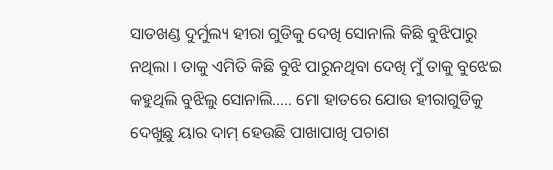ସାତଖଣ୍ଡ ଦୁର୍ମୁଲ୍ୟ ହୀରା ଗୁଡିକୁ ଦେଖି ସୋନାଲି କିଛି ବୁଝିପାରୁ ନଥିଲା । ତାକୁ ଏମିତି କିଛି ବୁଝି ପାରୁନଥିବା ଦେଖି ମୁଁ ତାକୁ ବୁଝେଇ କହୁଥିଲି ବୁଝିଲୁ ସୋନାଲି….. ମୋ ହାତରେ ଯୋଉ ହୀରାଗୁଡିକୁ ଦେଖୁଛୁ ୟାର ଦାମ୍‍ ହେଉଛି ପାଖାପାଖି ପଚାଶ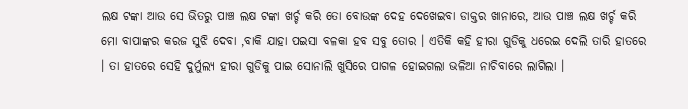ଲକ୍ଷ ଟଙ୍କା ଆଉ ସେ ଭିତରୁ ପାଞ୍ଚ ଲକ୍ଷ ଟଙ୍କା ଖର୍ଚ୍ଚ କରି ତୋ ବୋଉଙ୍କ ଦେହ ଦେଖେଇବା ଡାକ୍ତର ଖାନାରେ, ଆଉ ପାଞ୍ଚ ଲକ୍ଷ ଖର୍ଚ୍ଚ କରି ମୋ ବାପାଙ୍କର କରଜ ସୁଝି ଦେବା ,ବାକି ଯାହା ପଇସା ବଳକା ହବ ସବୁ ତୋର । ଏତିକି କହି ହୀରା ଗୁଡିକୁ ଧରେଇ ଦେଲି ତାରି ହାତରେ । ତା ହାତରେ ସେହି ଦୁର୍ମୁଲ୍ୟ ହୀରା ଗୁଡିକୁ ପାଇ ସୋନାଲି ଖୁସିରେ ପାଗଳ ହୋଇଗଲା ଭଳିଆ ନାଚିବାରେ ଲାଗିଲା ।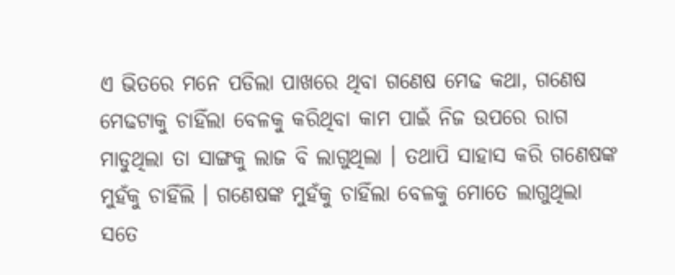ଏ ଭିତରେ ମନେ ପଡିଲା ପାଖରେ ଥିବା ଗଣେଷ ମେଢ କଥା, ଗଣେଷ ମେଢଟାକୁ ଚାହିଁଲା ବେଳକୁ କରିଥିବା କାମ ପାଇଁ ନିଜ ଉପରେ ରାଗ ମାଡୁଥିଲା ତା ସାଙ୍ଗକୁ ଲାଜ ବି ଲାଗୁଥିଲା । ତଥାପି ସାହାସ କରି ଗଣେଷଙ୍କ ମୁହଁକୁ ଚାହିଁଲି । ଗଣେଷଙ୍କ ମୁହଁକୁ ଚାହିଁଲା ବେଳକୁ ମୋତେ ଲାଗୁଥିଲା ସତେ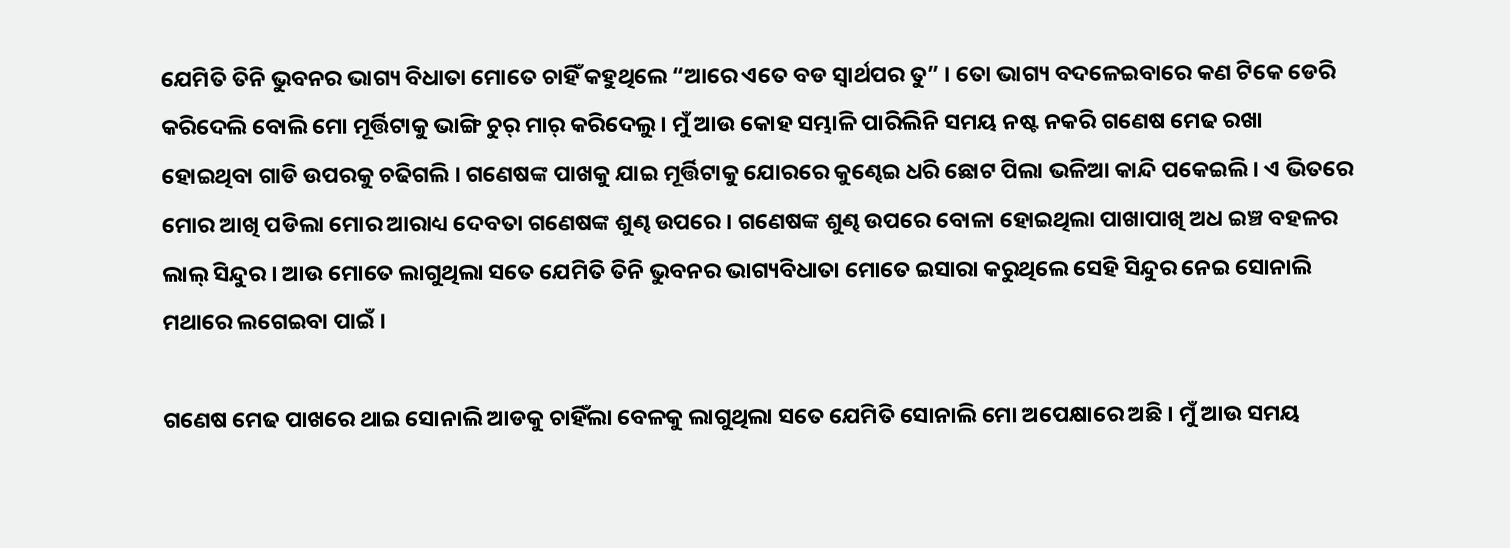ଯେମିତି ତିନି ଭୁବନର ଭାଗ୍ୟ ବିଧାତା ମୋତେ ଚାହିଁ କହୁଥିଲେ “ଆରେ ଏତେ ବଡ ସ୍ୱାର୍ଥପର ତୁ” । ତୋ ଭାଗ୍ୟ ବଦଳେଇବାରେ କଣ ଟିକେ ଡେରି କରିଦେଲି ବୋଲି ମୋ ମୂର୍ତ୍ତିଟାକୁ ଭାଙ୍ଗି ଚୁର୍‍ ମାର୍‍ କରିଦେଲୁ । ମୁଁ ଆଉ କୋହ ସମ୍ଭାଳି ପାରିଲିନି ସମୟ ନଷ୍ଟ ନକରି ଗଣେଷ ମେଢ ରଖା ହୋଇଥିବା ଗାଡି ଉପରକୁ ଚଢିଗଲି । ଗଣେଷଙ୍କ ପାଖକୁ ଯାଇ ମୂର୍ତ୍ତିଟାକୁ ଯୋରରେ କୁଣ୍ଢେଇ ଧରି ଛୋଟ ପିଲା ଭଳିଆ କାନ୍ଦି ପକେଇଲି । ଏ ଭିତରେ ମୋର ଆଖି ପଡିଲା ମୋର ଆରାଧ୍ୟ ଦେବତା ଗଣେଷଙ୍କ ଶୁଣ୍ଢ ଉପରେ । ଗଣେଷଙ୍କ ଶୁଣ୍ଢ ଉପରେ ବୋଳା ହୋଇଥିଲା ପାଖାପାଖି ଅଧ ଇଞ୍ଚ ବହଳର ଲାଲ୍‍ ସିନ୍ଦୁର । ଆଉ ମୋତେ ଲାଗୁଥିଲା ସତେ ଯେମିତି ତିନି ଭୁବନର ଭାଗ୍ୟବିଧାତା ମୋତେ ଇସାରା କରୁଥିଲେ ସେହି ସିନ୍ଦୁର ନେଇ ସୋନାଲି ମଥାରେ ଲଗେଇବା ପାଇଁ ।

ଗଣେଷ ମେଢ ପାଖରେ ଥାଇ ସୋନାଲି ଆଡକୁ ଚାହିଁଲା ବେଳକୁ ଲାଗୁଥିଲା ସତେ ଯେମିତି ସୋନାଲି ମୋ ଅପେକ୍ଷାରେ ଅଛି । ମୁଁ ଆଉ ସମୟ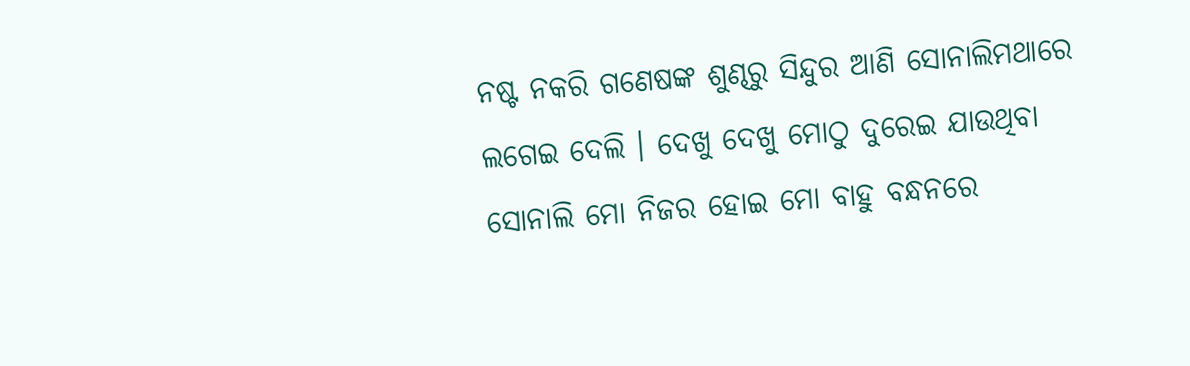ନଷ୍ଟ ନକରି ଗଣେଷଙ୍କ ଶୁଣ୍ଢରୁ ସିନ୍ଦୁର ଆଣି ସୋନାଲିମଥାରେ ଲଗେଇ ଦେଲି । ଦେଖୁ ଦେଖୁ ମୋଠୁ ଦୁରେଇ ଯାଉଥିବା ସୋନାଲି ମୋ ନିଜର ହୋଇ ମୋ ବାହୁ ବନ୍ଧନରେ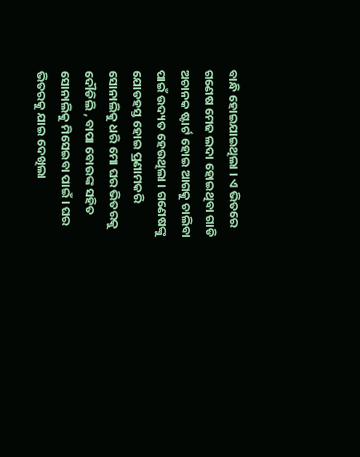ବାନ୍ଧି ହୋଇଯାଇଥିଲା । ଏ ଭିତରେ ଗଣେଷ ମେଢ ଲଦା ହୋଇଥିବା ଗାଡି ଅଚାନକ ଷ୍ଟାର୍ଟ ହୋଇ ଆଗକୁ ଚାଲିବା ପାଇଁ ଉଦ୍ୟତ ହେଉଥିଲା । ଗଣେଷଙ୍କୁ ଯୋଡହସ୍ତ ହୋଇ ପ୍ରଣାମକରି ସୋନାଲିକୁ ଧରି ମୋ ଘର ଭିତରକୁ ଦୌଡିଲି , ବାପା ବୋଉଙ୍କ ସହିତ ସୋନାଲିକୁ ମିସେଇବା ପାଇଁ । ଘର ଭିତରକୁ ଯାଇ ଦେଖିଲା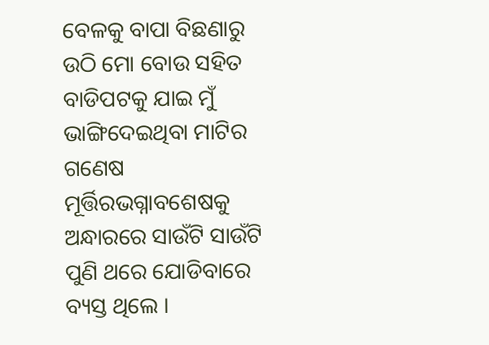ବେଳକୁ ବାପା ବିଛଣାରୁ ଉଠି ମୋ ବୋଉ ସହିତ ବାଡିପଟକୁ ଯାଇ ମୁଁ ଭାଙ୍ଗିଦେଇଥିବା ମାଟିର ଗଣେଷ ମୂର୍ତ୍ତିରଭଗ୍ନାବଶେଷକୁ ଅନ୍ଧାରରେ ସାଉଁଟି ସାଉଁଟି ପୁଣି ଥରେ ଯୋଡିବାରେ ବ୍ୟସ୍ତ ଥିଲେ ।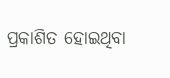ପ୍ରକାଶିତ ହୋଇଥିବା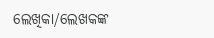ଲେଖିକା/ଲେଖକଙ୍କ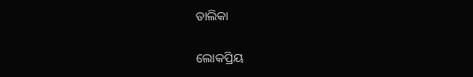ତାଲିକା

ଲୋକପ୍ରିୟ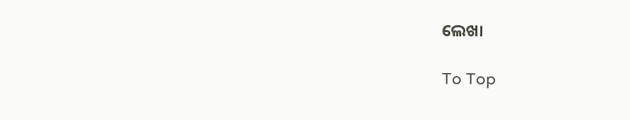ଲେଖା

To Top